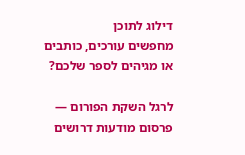דילוג לתוכן
מחפשים עורכים, כותבים או מגיהים לספר שלכם?

לרגל השקת הפורום — פרסום מודעות דרושים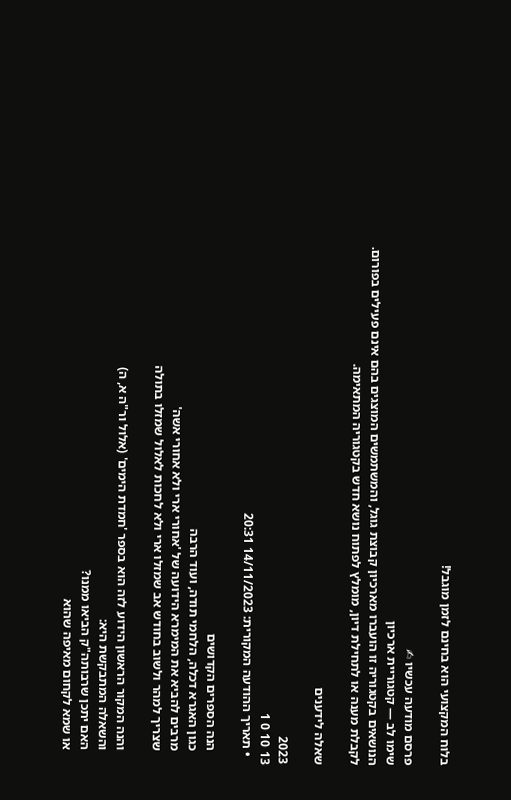בלוח המקצועי הוא בחינם לזמן מוגבל!

פרסם מודעה עכשיו ✍
שימו לב — קטגוריית ארכיון
הנושאים בקטגוריה זו הועברו מארכיון קבוצת גוגל, והמשתמשים המוצגים בהם אינם פעילים בפורום.
לקבלת מענה או לתחילת דיון, מומלץ לפתוח נושא חדש בקטגוריה המתאימה.

שאלה לידענים

2023
13 10 0 1
  • תאריך ההודעה המקורית: 14/11/2023 20:31

    הנה הספרים הקדושים
    כגון האגרא דכלה, הלחמי תודה, ועוד הרבה
    מרבים להביא את המימרא הידועה של 'אחורי ארי ולא אחורי אשה'
    שצריך למהר ולשוב בחודש אב שמזלו ארי ולא לחכות לאלול שמזלו בתולה

    והנה המקור הראשון הידוע לזה הוא בספר 'חמדת הימים' (אלול ור"ה א, ה)
    והשאלה המתבקשת היא:
    האם יתכן שרבותה"ק הביאו ממנו?
    או שמא לקחום מאיפה שהוא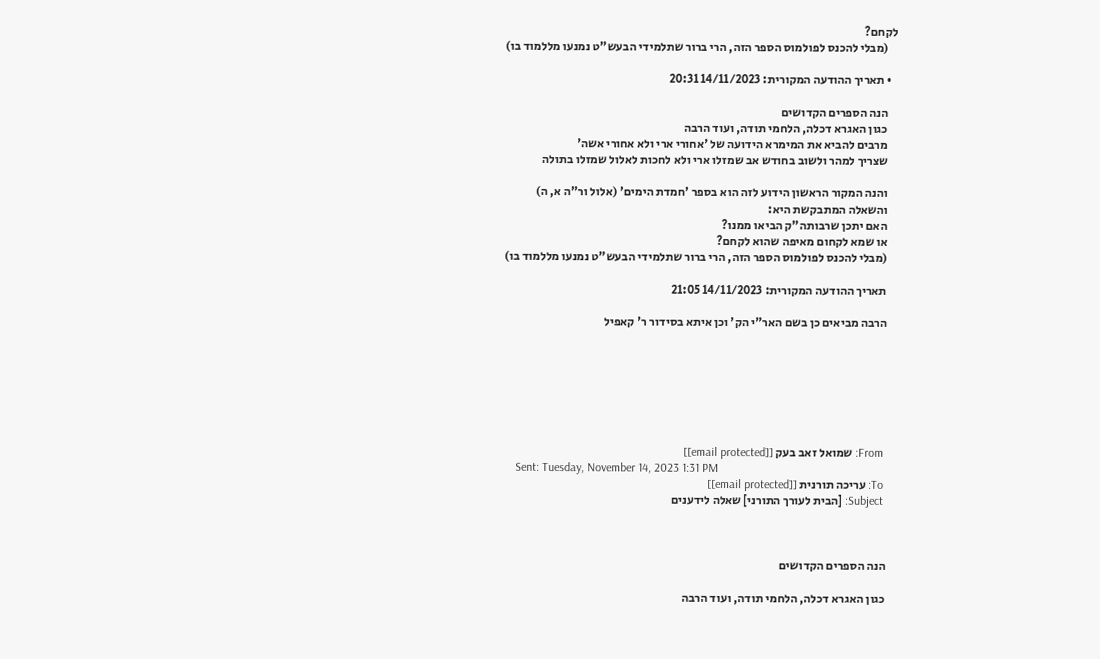לקחם?
    (מבלי להכנס לפולמוס הספר הזה, הרי ברור שתלמידי הבעש"ט נמנעו מללמוד בו)

  • תאריך ההודעה המקורית: 14/11/2023 20:31

    הנה הספרים הקדושים
    כגון האגרא דכלה, הלחמי תודה, ועוד הרבה
    מרבים להביא את המימרא הידועה של 'אחורי ארי ולא אחורי אשה'
    שצריך למהר ולשוב בחודש אב שמזלו ארי ולא לחכות לאלול שמזלו בתולה

    והנה המקור הראשון הידוע לזה הוא בספר 'חמדת הימים' (אלול ור"ה א, ה)
    והשאלה המתבקשת היא:
    האם יתכן שרבותה"ק הביאו ממנו?
    או שמא לקחום מאיפה שהוא לקחם?
    (מבלי להכנס לפולמוס הספר הזה, הרי ברור שתלמידי הבעש"ט נמנעו מללמוד בו)

    תאריך ההודעה המקורית: 14/11/2023 21:05

    הרבה מביאים כן בשם האר"י הק' וכן איתא בסידור ר' קאפיל







    From: שמואל זאב בעק [[email protected]]
    Sent: Tuesday, November 14, 2023 1:31 PM
    To: עריכה תורנית [[email protected]]
    Subject: [הבית לעורך התורני] שאלה לידענים



    הנה הספרים הקדושים

    כגון האגרא דכלה, הלחמי תודה, ועוד הרבה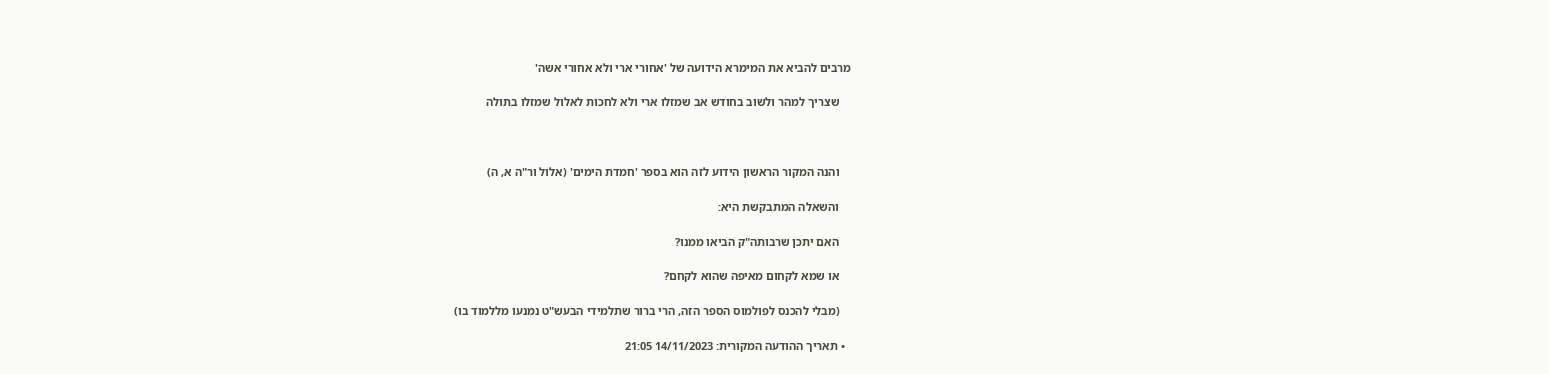מרבים להביא את המימרא הידועה של 'אחורי ארי ולא אחורי אשה'

    שצריך למהר ולשוב בחודש אב שמזלו ארי ולא לחכות לאלול שמזלו בתולה



    והנה המקור הראשון הידוע לזה הוא בספר 'חמדת הימים' (אלול ור"ה א, ה)

    והשאלה המתבקשת היא:

    האם יתכן שרבותה"ק הביאו ממנו?

    או שמא לקחום מאיפה שהוא לקחם?

    (מבלי להכנס לפולמוס הספר הזה, הרי ברור שתלמידי הבעש"ט נמנעו מללמוד בו)

  • תאריך ההודעה המקורית: 14/11/2023 21:05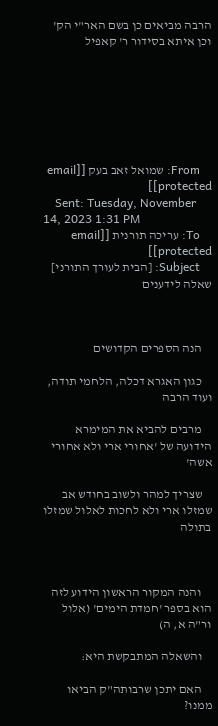הרבה מביאים כן בשם האר"י הק' וכן איתא בסידור ר' קאפיל







    From: שמואל זאב בעק [[email protected]]
    Sent: Tuesday, November 14, 2023 1:31 PM
    To: עריכה תורנית [[email protected]]
    Subject: [הבית לעורך התורני] שאלה לידענים



    הנה הספרים הקדושים

    כגון האגרא דכלה, הלחמי תודה, ועוד הרבה

    מרבים להביא את המימרא הידועה של 'אחורי ארי ולא אחורי אשה'

    שצריך למהר ולשוב בחודש אב שמזלו ארי ולא לחכות לאלול שמזלו בתולה



    והנה המקור הראשון הידוע לזה הוא בספר 'חמדת הימים' (אלול ור"ה א, ה)

    והשאלה המתבקשת היא:

    האם יתכן שרבותה"ק הביאו ממנו?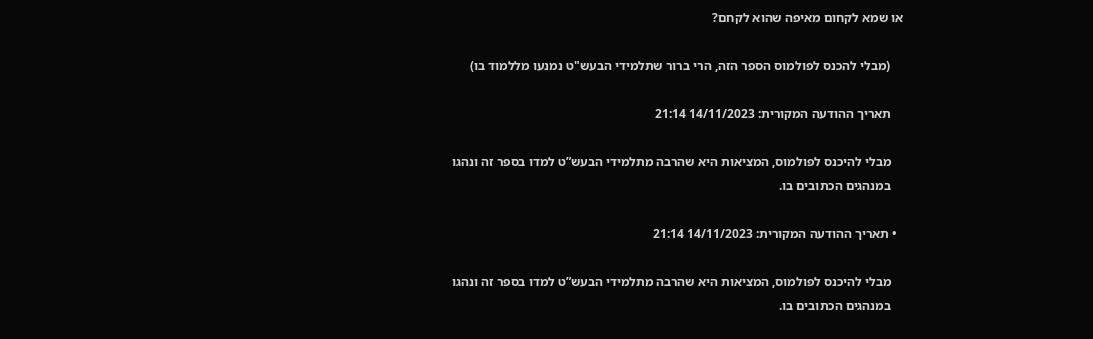או שמא לקחום מאיפה שהוא לקחם?

    (מבלי להכנס לפולמוס הספר הזה, הרי ברור שתלמידי הבעש"ט נמנעו מללמוד בו)

    תאריך ההודעה המקורית: 14/11/2023 21:14

    מבלי להיכנס לפולמוס, המציאות היא שהרבה מתלמידי הבעש”ט למדו בספר זה ונהגו
    במנהגים הכתובים בו.

  • תאריך ההודעה המקורית: 14/11/2023 21:14

    מבלי להיכנס לפולמוס, המציאות היא שהרבה מתלמידי הבעש”ט למדו בספר זה ונהגו
    במנהגים הכתובים בו.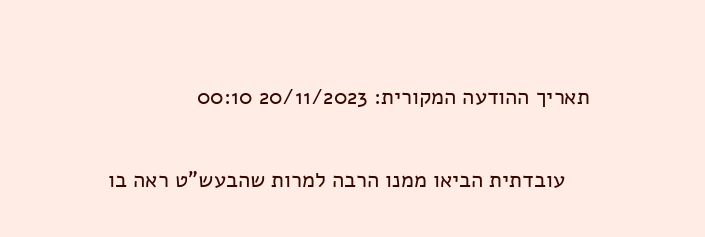תאריך ההודעה המקורית: 20/11/2023 00:10

    עובדתית הביאו ממנו הרבה למרות שהבעש"ט ראה בו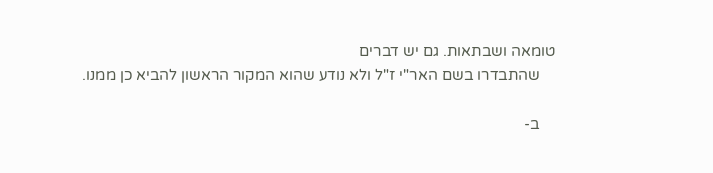טומאה ושבתאות. גם יש דברים
    שהתבדרו בשם האר"י ז"ל ולא נודע שהוא המקור הראשון להביא כן ממנו.

    ב-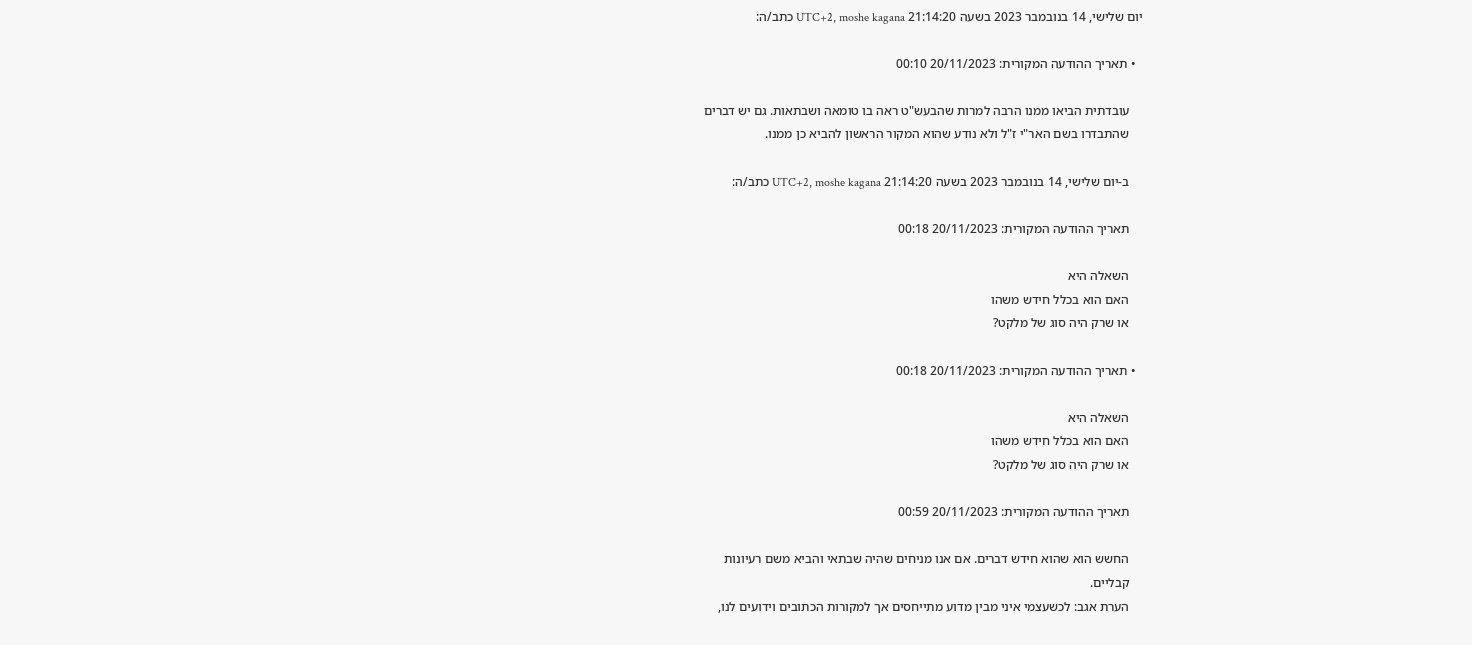יום שלישי, 14 בנובמבר 2023 בשעה 21:14:20 UTC+2, moshe kagana כתב/ה:

  • תאריך ההודעה המקורית: 20/11/2023 00:10

    עובדתית הביאו ממנו הרבה למרות שהבעש"ט ראה בו טומאה ושבתאות. גם יש דברים
    שהתבדרו בשם האר"י ז"ל ולא נודע שהוא המקור הראשון להביא כן ממנו.

    ב-יום שלישי, 14 בנובמבר 2023 בשעה 21:14:20 UTC+2, moshe kagana כתב/ה:

    תאריך ההודעה המקורית: 20/11/2023 00:18

    השאלה היא
    האם הוא בכלל חידש משהו
    או שרק היה סוג של מלקט?

  • תאריך ההודעה המקורית: 20/11/2023 00:18

    השאלה היא
    האם הוא בכלל חידש משהו
    או שרק היה סוג של מלקט?

    תאריך ההודעה המקורית: 20/11/2023 00:59

    החשש הוא שהוא חידש דברים. אם אנו מניחים שהיה שבתאי והביא משם רעיונות
    קבליים.
    הערת אגב: לכשעצמי איני מבין מדוע מתייחסים אך למקורות הכתובים וידועים לנו,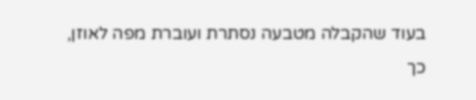בעוד שהקבלה מטבעה נסתרת ועוברת מפה לאוזן, כך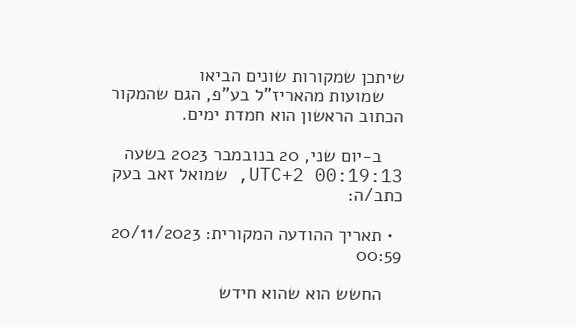שיתכן שמקורות שונים הביאו
    שמועות מהאריז"ל בע"פ, הגם שהמקור הכתוב הראשון הוא חמדת ימים.

    ב-יום שני, 20 בנובמבר 2023 בשעה 00:19:13 UTC+2, שמואל זאב בעק כתב/ה:

  • תאריך ההודעה המקורית: 20/11/2023 00:59

    החשש הוא שהוא חידש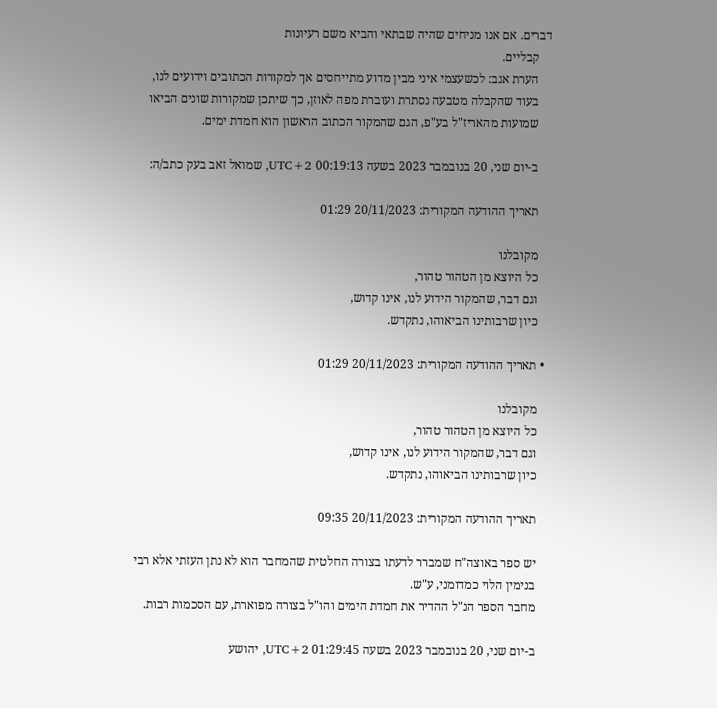דברים. אם אנו מניחים שהיה שבתאי והביא משם רעיונות
    קבליים.
    הערת אגב: לכשעצמי איני מבין מדוע מתייחסים אך למקורות הכתובים וידועים לנו,
    בעוד שהקבלה מטבעה נסתרת ועוברת מפה לאוזן, כך שיתכן שמקורות שונים הביאו
    שמועות מהאריז"ל בע"פ, הגם שהמקור הכתוב הראשון הוא חמדת ימים.

    ב-יום שני, 20 בנובמבר 2023 בשעה 00:19:13 UTC+2, שמואל זאב בעק כתב/ה:

    תאריך ההודעה המקורית: 20/11/2023 01:29

    מקובלנו
    כל היוצא מן הטהור טהור,
    וגם דבר, שהמקור הידוע לנו, אינו קדוש,
    כיון שרבותינו הביאוהו, נתקדש.

  • תאריך ההודעה המקורית: 20/11/2023 01:29

    מקובלנו
    כל היוצא מן הטהור טהור,
    וגם דבר, שהמקור הידוע לנו, אינו קדוש,
    כיון שרבותינו הביאוהו, נתקדש.

    תאריך ההודעה המקורית: 20/11/2023 09:35

    יש ספר באוצה"ח שמברר לדעתו בצורה החלטית שהמחבר הוא לא נתן העזתי אלא רבי
    בנימין הלוי כמדומני, ע"ש.
    מחבר הספר הנ"ל ההדיר את חמדת הימים והו"ל בצורה מפוארת, עם הסכמות רבות.

    ב-יום שני, 20 בנובמבר 2023 בשעה 01:29:45 UTC+2, יהושע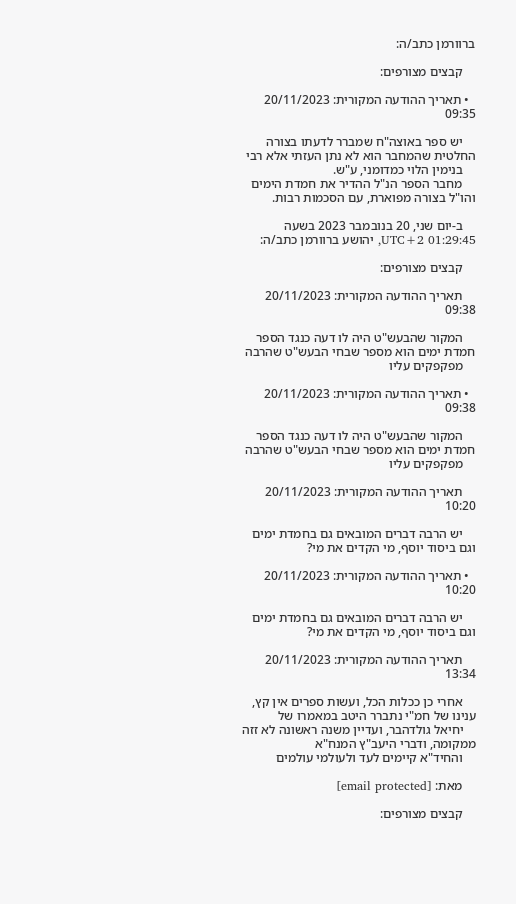ברוורמן כתב/ה:

    קבצים מצורפים:

  • תאריך ההודעה המקורית: 20/11/2023 09:35

    יש ספר באוצה"ח שמברר לדעתו בצורה החלטית שהמחבר הוא לא נתן העזתי אלא רבי
    בנימין הלוי כמדומני, ע"ש.
    מחבר הספר הנ"ל ההדיר את חמדת הימים והו"ל בצורה מפוארת, עם הסכמות רבות.

    ב-יום שני, 20 בנובמבר 2023 בשעה 01:29:45 UTC+2, יהושע ברוורמן כתב/ה:

    קבצים מצורפים:

    תאריך ההודעה המקורית: 20/11/2023 09:38

    המקור שהבעש"ט היה לו דעה כנגד הספר חמדת ימים הוא מספר שבחי הבעש"ט שהרבה
    מפקפקים עליו

  • תאריך ההודעה המקורית: 20/11/2023 09:38

    המקור שהבעש"ט היה לו דעה כנגד הספר חמדת ימים הוא מספר שבחי הבעש"ט שהרבה
    מפקפקים עליו

    תאריך ההודעה המקורית: 20/11/2023 10:20

    יש הרבה דברים המובאים גם בחמדת ימים וגם ביסוד יוסף, מי הקדים את מי?

  • תאריך ההודעה המקורית: 20/11/2023 10:20

    יש הרבה דברים המובאים גם בחמדת ימים וגם ביסוד יוסף, מי הקדים את מי?

    תאריך ההודעה המקורית: 20/11/2023 13:34

    אחרי כן ככלות הכל, ועשות ספרים אין קץ, ענינו של חמ"י נתברר היטב במאמרו של
    יחיאל גולדהבר, ועדיין משנה ראשונה לא זזה ממקומה, ודברי היעב"ץ המנח"א
    והחיד"א קיימים לעד ולעולמי עולמים

    מאת: [email protected]

    קבצים מצורפים: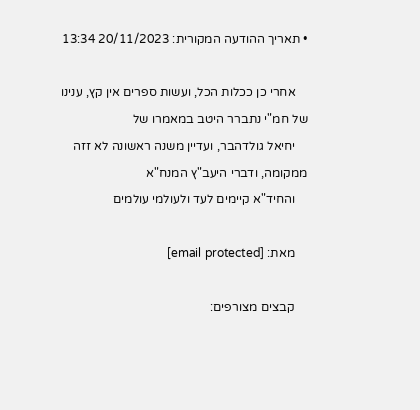• תאריך ההודעה המקורית: 20/11/2023 13:34

    אחרי כן ככלות הכל, ועשות ספרים אין קץ, ענינו של חמ"י נתברר היטב במאמרו של
    יחיאל גולדהבר, ועדיין משנה ראשונה לא זזה ממקומה, ודברי היעב"ץ המנח"א
    והחיד"א קיימים לעד ולעולמי עולמים

    מאת: [email protected]

    קבצים מצורפים: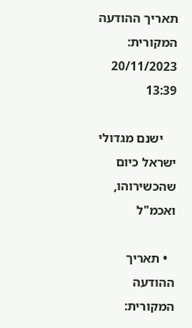תאריך ההודעה המקורית: 20/11/2023 13:39

    ישנם מגדולי ישראל כיום שהכשירוהו, ואכמ"ל

  • תאריך ההודעה המקורית: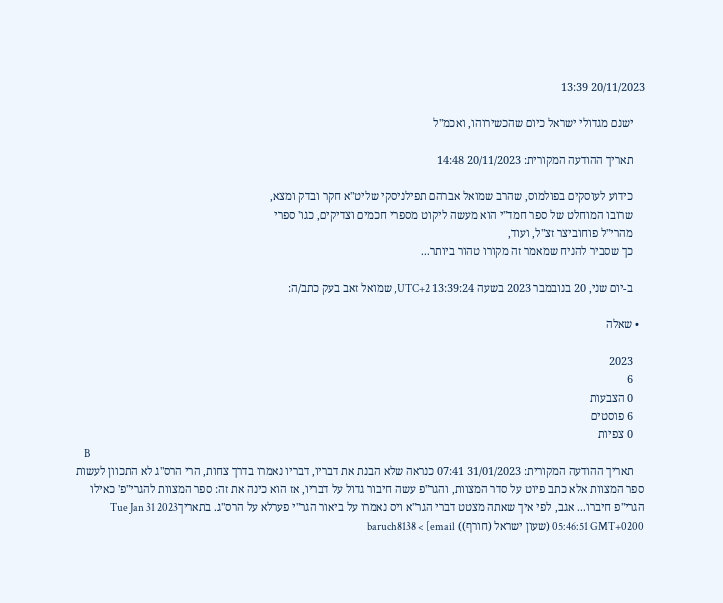20/11/2023 13:39

    ישנם מגדולי ישראל כיום שהכשירוהו, ואכמ"ל

    תאריך ההודעה המקורית: 20/11/2023 14:48

    כידוע לעוסקים בפולמוס, שהרב שמואל אברהם תפילניסקי שליט"א חקר ובדק ומצא,
    שרובו המוחלט של ספר חמד"י הוא מעשה ליקוט מספרי חכמים וצדיקים, כגו' ספרי
    מהרי"ל פוחוביצר זצ"ל, ועוד,
    כך שסביר להניח שמאמר זה מקורו טהור ביותר...

    ב-יום שני, 20 בנובמבר 2023 בשעה 13:39:24 UTC+2, שמואל זאב בעק כתב/ה:

  • שאלה

    2023
    6
    0 הצבעות
    6 פוסטים
    0 צפיות
    B
    תאריך ההודעה המקורית: 31/01/2023 07:41 כנראה שלא הבנת את דבריו, דבריו נאמרו בדרך צחות, הרי הרס"ג לא התכוון לעשות ספר המצוות אלא כתב פיוט על סדר המצוות, והגר"פ עשה חיבור גדול על דבריו, אז הוא כינה את זה: ספר המצוות להגרי"פ' כאילו הגרי"פ חיברו... אגב, לפי איך שאתה מצטט דברי הגר"א ויס נאמרו על ביאור הגר"י פערלא על הרס"ג. בתאריךTue Jan 31 2023 05:46:51 GMT+0200 (שעון ישראל (חורף)) baruch8138 < [email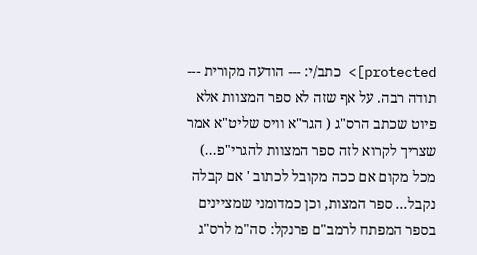protected]> כתב/י: --- הודעה מקורית --- תודה רבה. על אף שזה לא ספר המצוות אלא פיוט שכתב הרס"ג ( הגר"א וויס שליט"א אמר שצריך לקרוא לזה ספר המצוות להגרי"פ...) מכל מקום אם ככה מקובל לכתוב ' אם קבלה נקבל... ספר המצות, וכן כמדומני שמציינים בספר המפתח לרמב"ם פרנקל: סה"מ לרס"ג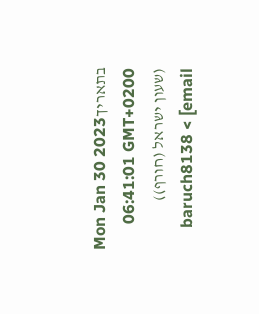בתאריךMon Jan 30 2023 06:41:01 GMT+0200 (שעון ישראל (חורף)) baruch8138 < [email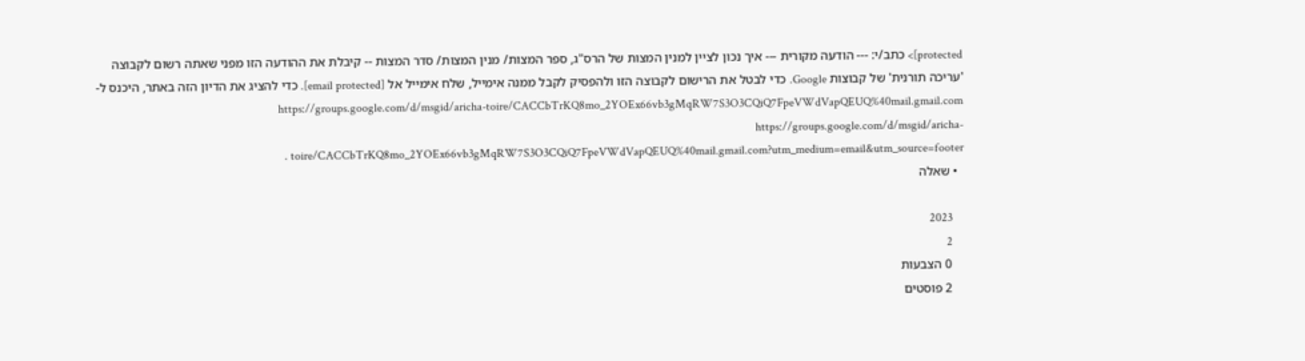protected]> כתב/י: --- הודעה מקורית --- איך נכון לציין למנין המצות של הרס"ג, ספר המצות/ מנין המצות/ סדר המצות -- קיבלת את ההודעה הזו מפני שאתה רשום לקבוצה 'עריכה תורנית' של קבוצות Google. כדי לבטל את הרישום לקבוצה הזו ולהפסיק לקבל ממנה אימייל, שלח אימייל אל [email protected]. כדי להציג את הדיון הזה באתר, היכנס ל- https://groups.google.com/d/msgid/aricha-toire/CACCbTrKQ8mo_2YOEx66vb3gMqRW7S3O3CQiQ7FpeVWdVapQEUQ%40mail.gmail.com https://groups.google.com/d/msgid/aricha-toire/CACCbTrKQ8mo_2YOEx66vb3gMqRW7S3O3CQiQ7FpeVWdVapQEUQ%40mail.gmail.com?utm_medium=email&utm_source=footer .
  • שאלה

    2023
    2
    0 הצבעות
    2 פוסטים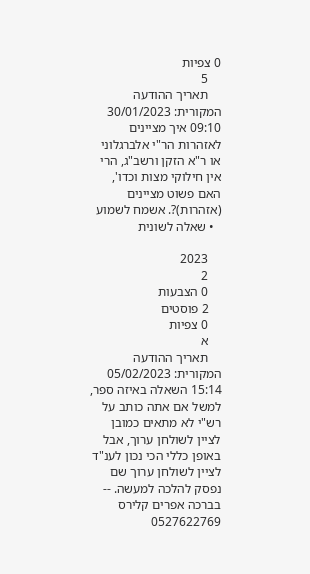0 צפיות
    5
    תאריך ההודעה המקורית: 30/01/2023 09:10 איך מציינים לאזהרות הר"י אלברגלוני או ר"א הזקן ורשב"ג, הרי אין חילוקי מצות וכדו', האם פשוט מציינים (אזהרות)?. אשמח לשמוע
  • שאלה לשונית

    2023
    2
    0 הצבעות
    2 פוסטים
    0 צפיות
    א
    תאריך ההודעה המקורית: 05/02/2023 15:14 השאלה באיזה ספר, למשל אם אתה כותב על רש"י לא מתאים כמובן לציין לשולחן ערוך, אבל באופן כללי הכי נכון לענ"ד לציין לשולחן ערוך שם נפסק להלכה למעשה. -- בברכה אפרים קלירס 0527622769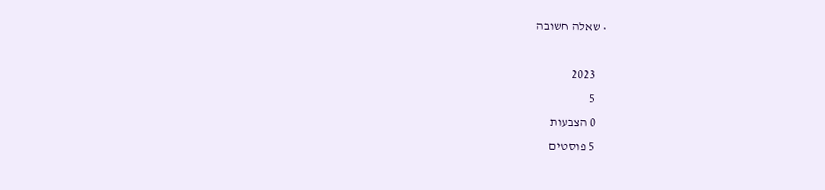• שאלה חשובה

    2023
    5
    0 הצבעות
    5 פוסטים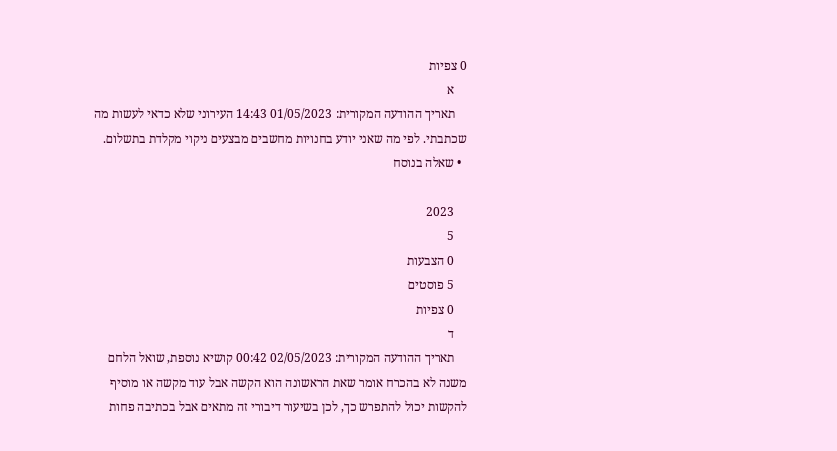0 צפיות
    א
    תאריך ההודעה המקורית: 01/05/2023 14:43 העירוני שלא כדאי לעשות מה שכתבתי. לפי מה שאני יודע בחנויות מחשבים מבצעים ניקוי מקלדת בתשלום.
  • שאלה בנוסח

    2023
    5
    0 הצבעות
    5 פוסטים
    0 צפיות
    ד
    תאריך ההודעה המקורית: 02/05/2023 00:42 קושיא נוספת, שואל הלחם משנה לא בהכרח אומר שאת הראשונה הוא הקשה אבל עוד מקשה או מוסיף להקשות יכול להתפרש כך, לכן בשיעור דיבורי זה מתאים אבל בכתיבה פחות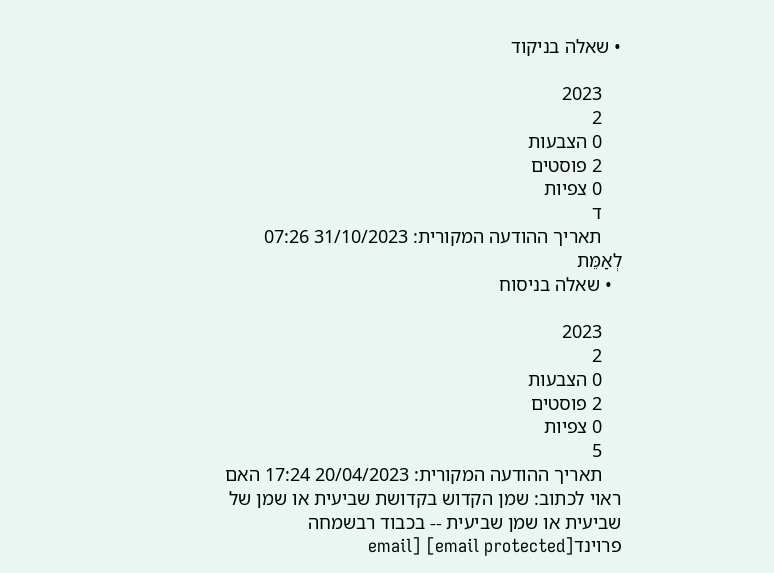• שאלה בניקוד

    2023
    2
    0 הצבעות
    2 פוסטים
    0 צפיות
    ד
    תאריך ההודעה המקורית: 31/10/2023 07:26 לְאַמֵּת
  • שאלה בניסוח

    2023
    2
    0 הצבעות
    2 פוסטים
    0 צפיות
    5
    תאריך ההודעה המקורית: 20/04/2023 17:24 האם ראוי לכתוב: שמן הקדוש בקדושת שביעית או שמן של שביעית או שמן שביעית -- בכבוד רבשמחה פרוינד[email protected] [email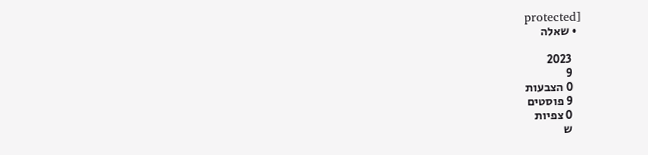protected]
  • שאלה

    2023
    9
    0 הצבעות
    9 פוסטים
    0 צפיות
    ש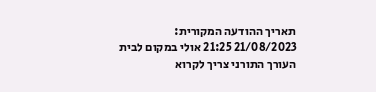תאריך ההודעה המקורית: 21/08/2023 21:25 אולי במקום לבית העורך התורני צריך לקרוא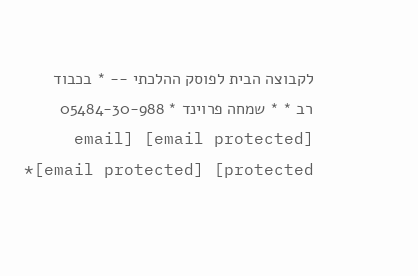לקבוצה הבית לפוסק ההלכתי -- * בכבוד רב * * שמחה פרוינד * 05484-30-988 [email protected] [email protected] [email protected]*